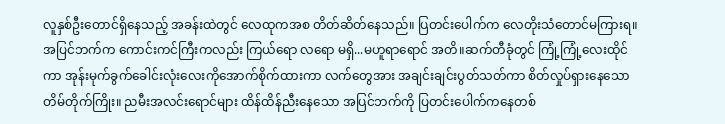လူနှစ်ဦးတောင်ရှိနေသည့် အခန်းထဲတွင် လေထုကအစ တိတ်ဆိတ်နေသည်။ ပြတင်းပေါက်က လေတိုးသံတောင်မကြားရ။ အပြင်ဘက်က ကောင်းကင်ကြီးကလည်း ကြယ်ရော လရော မရှိ...မဟူရာရောင် အတိ။ဆက်တီခုံတွင် ကြုံ့ကြုံ့လေးထိုင်ကာ အုန်းမုက်ခွက်ခေါင်းလုံးလေးကိုအောက်စိုက်ထားကာ လက်တွေအား အချင်းချင်းပွတ်သတ်ကာ စိတ်လှုပ်ရှားနေသော တိမ်တိုက်ကြိုး။ ညမီးအလင်းရောင်များ ထိန်ထိန်ညီးနေသော အပြင်ဘက်ကို ပြတင်းပေါက်ကနေတစ်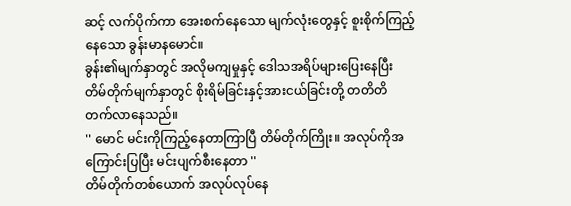ဆင့် လက်ပိုက်ကာ အေးစက်နေသော မျက်လုံးတွေနှင့် စူးစိုက်ကြည့်နေသော ခွန်းမာနမောင်။
ခွန်း၏မျက်နှာတွင် အလိုမကျမှုနှင့် ဒေါသအရိပ်များပြေးနေပြီး တိမ်တိုက်မျက်နှာတွင် စိုးရိမ်ခြင်းနှင့်အားငယ်ခြင်းတို့ တတိတိ တက်လာနေသည်။
'' မောင် မင်းကိုကြည့်နေတာကြာပြီ တိမ်တိုက်ကြိုး။ အလုပ်ကိုအကြောင်းပြပြီး မင်းပျက်စီးနေတာ ''
တိမ်တိုက်တစ်ယောက် အလုပ်လုပ်နေ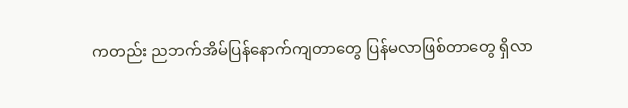ကတည်း ညဘက်အိမ်ပြန်နောက်ကျတာတွေ ပြန်မလာဖြစ်တာတွေ ရှိလာ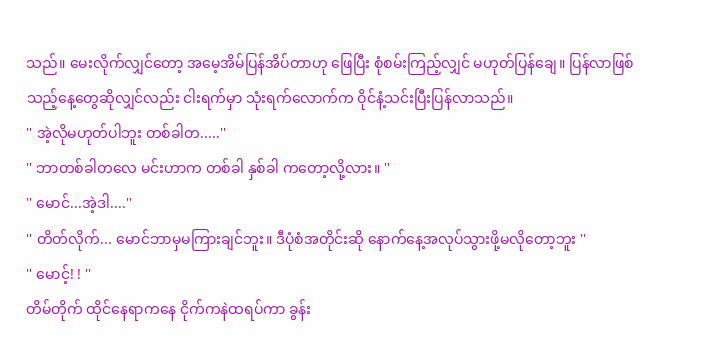သည်။ မေးလိုက်လျှင်တော့ အမေ့အိမ်ပြန်အိပ်တာဟု ဖြေပြီး စုံစမ်းကြည့်လျှင် မဟုတ်ပြန်ချေ။ ပြန်လာဖြစ်သည့်နေ့တွေဆိုလျှင်လည်း ငါးရက်မှာ သုံးရက်လောက်က ဝိုင်နံ့သင်းပြီးပြန်လာသည်။
'' အဲ့လိုမဟုတ်ပါဘူး တစ်ခါတ.....''
'' ဘာတစ်ခါတလေ မင်းဟာက တစ်ခါ နှစ်ခါ ကတော့လို့လား။ ''
'' မောင်...အဲ့ဒါ....''
'' တိတ်လိုက်... မောင်ဘာမှမကြားချင်ဘူး။ ဒီပုံစံအတိုင်းဆို နောက်နေ့အလုပ်သွားဖို့မလိုတော့ဘူး ''
'' မောင့်! ! ''
တိမ်တိုက် ထိုင်နေရာကနေ ငိုက်ကနဲထရပ်ကာ ခွန်း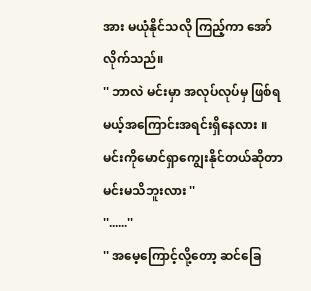အား မယုံနိုင်သလို ကြည့်ကာ အော်လိုက်သည်။
'' ဘာလဲ မင်းမှာ အလုပ်လုပ်မှ ဖြစ်ရမယ့်အကြောင်းအရင်းရှိနေလား ။ မင်းကိုမောင်ရှာကျွေးနိုင်တယ်ဆိုတာ မင်းမသိဘူးလား ''
''......''
'' အမေ့ကြောင့်လို့တော့ ဆင်ခြေ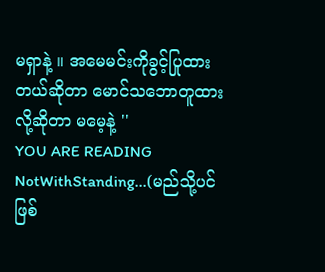မရှာနဲ့ ။ အမေမင်းကိုခွင့်ပြုထားတယ်ဆိုတာ မောင်သဘောတူထားလို့ဆိုတာ မမေ့နဲ့ ''
YOU ARE READING
NotWithStanding...(မည်သို့ပင်ဖြစ်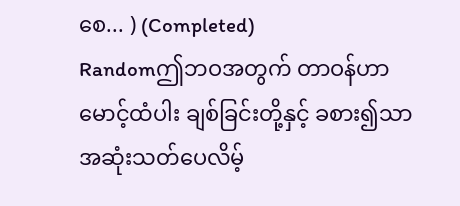စေ... ) (Completed)
Randomဤဘဝအတွက် တာဝန်ဟာ မောင့်ထံပါး ချစ်ခြင်းတို့နှင့် ခစား၍သာ အဆုံးသတ်ပေလိမ့်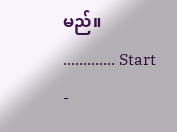မည်။ ............. Start -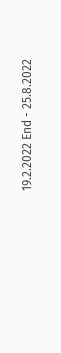19.2.2022 End - 25.8.2022